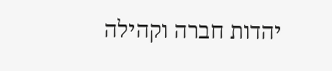יהדות חברה וקהילה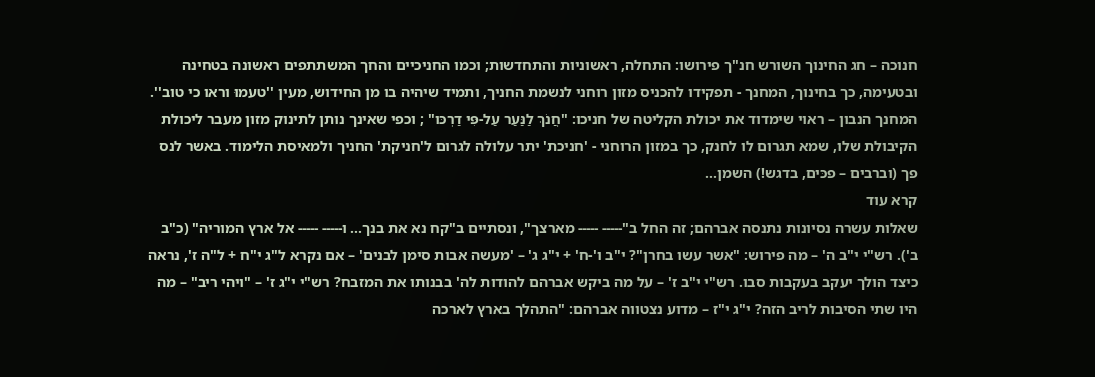חנוכה – חג החינוך השורש חנ"ך פירושו: התחלה, ראשוניות והתחדשות; וכמו החניכיים והחך המשתתפים ראשונה בטחינה ובטעימה, כך בחינוך, המחנך - תפקידו להכניס מזון רוחני לנשמת החניך, ותמיד שיהיה בו מן החידוש, מעין ''טעמוּ וראו כי טוב''. המחנך הנבון – ראוי שימדוד את יכולת הקליטה של חניכו: "חֲנֹךְ לַנַּעַר עַל-פִּי דַרְכּו" ; וכפי שאינך נותן לתינוק מזון מעבר ליכולת הקיבולת שלו, שמא תגרום לו לחנק, כך במזון הרוחני - 'חניכת' יתר עלולה לגרום ל'חניקת' החניך ולמאיסת הלימוד. באשר לנס פך (וברבים – פכּים, בדגש!) השמן...
קרא עוד
שאלות עשרה נסיונות נתנסה אברהם; זה החל ב"‑‑‑‑‑ ‑‑‑‑‑ מארצך", ונסתיים ב"קח נא את בנך... ו‑‑‑‑‑ ‑‑‑‑‑ אל ארץ המוריה" (כ"ב ב'). רש"י י"ב ה' – מה פירוש: "אשר עשו בחרן"? י"ב ו'-ח' + י"ג ג' – 'מעשה אבות סימן לבנים' – אם נקרא ל"ג י"ח + ל"ה ז', נראה כיצד הולך יעקב בעקבות סבו. רש"י י"ב ז' – על מה ביקש אברהם להודות לה' בבנותו את המזבח? רש"י י"ג ז' – "ויהי ריב" – מה היו שתי הסיבות לריב הזה? י"ג י"ז – מדוע נצטווה אברהם: "התהלך בארץ לארכה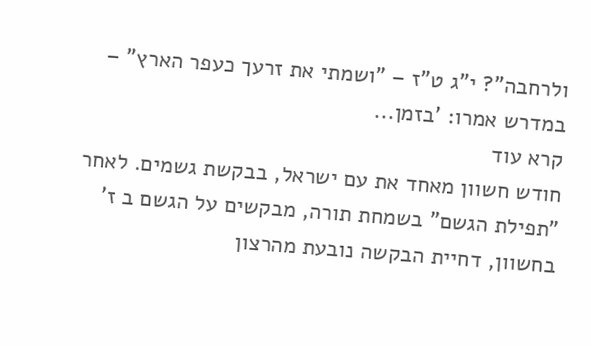ולרחבה"? י"ג ט"ז – "ושמתי את זרעך כעפר הארץ" – במדרש אמרו: 'בזמן...
קרא עוד
חודש חשוון מאחד את עם ישראל, בבקשת גשמים. לאחר "תפילת הגשם" בשמחת תורה, מבקשים על הגשם ב ז' בחשוון, דחיית הבקשה נובעת מהרצון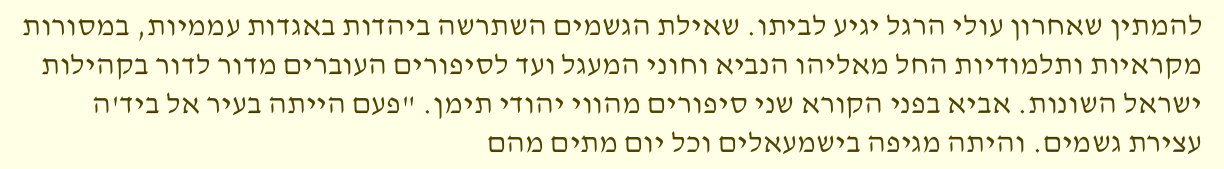להמתין שאחרון עולי הרגל יגיע לביתו. שאילת הגשמים השתרשה ביהדות באגדות עממיות, במסורות מקראיות ותלמודיות החל מאליהו הנביא וחוני המעגל ועד לסיפורים העוברים מדור לדור בקהילות ישראל השונות. אביא בפני הקורא שני סיפורים מהווי יהודי תימן. "פעם הייתה בעיר אל ביד'ה עצירת גשמים. והיתה מגיפה בישמעאלים וכל יום מתים מהם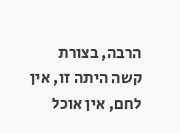הרבה, בצורת קשה היתה זו, אין לחם, אין אוכל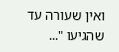ואין שעורה עד שהגיעו "...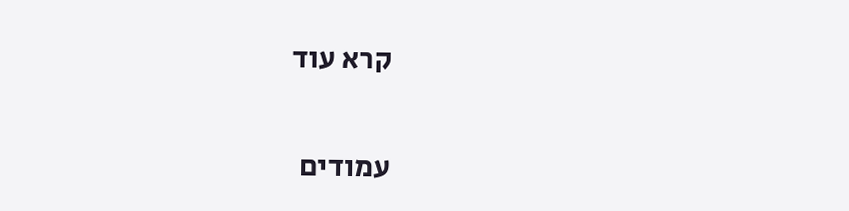קרא עוד

עמודים